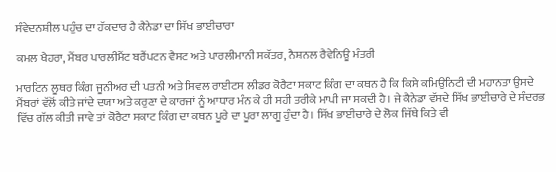ਸੰਵੇਦਨਸ਼ੀਲ ਪਹੁੰਚ ਦਾ ਹੱਕਦਾਰ ਹੈ ਕੈਨੇਡਾ ਦਾ ਸਿੱਖ ਭਾਈਚਾਰਾ

ਕਮਲ ਖੈਹਰਾ, ਮੈਂਬਰ ਪਾਰਲੀਮੈਂਟ ਬਰੈਂਪਟਨ ਵੈਸਟ ਅਤੇ ਪਾਰਲੀਮਾਨੀ ਸਕੱਤਰ, ਨੈਸ਼ਨਲ ਰੈਵੇਨਿਊ ਮੰਤਰੀ

ਮਾਰਟਿਨ ਲੂਥਰ ਕਿੰਗ ਜੂਨੀਅਰ ਦੀ ਪਤਨੀ ਅਤੇ ਸਿਵਲ ਰਾਈਟਸ ਲੀਡਰ ਕੋਰੈਟਾ ਸਕਾਟ ਕਿੰਗ ਦਾ ਕਥਨ ਹੈ ਕਿ ਕਿਸੇ ਕਮਿਉਨਿਟੀ ਦੀ ਮਹਾਨਤਾ ਉਸਦੇ ਮੈਂਬਰਾਂ ਵੱਲੋਂ ਕੀਤੇ ਜਾਂਦੇ ਦਯਾ ਅਤੇ ਕਰੁਣਾ ਦੇ ਕਾਰਜਾਂ ਨੂੰ ਆਧਾਰ ਮੰਨ ਕੇ ਹੀ ਸਹੀ ਤਰੀਕੇ ਮਾਪੀ ਜਾ ਸਕਦੀ ਹੈ। ਜੇ ਕੈਨੇਡਾ ਵੱਸਦੇ ਸਿੱਖ ਭਾਈਚਾਰੇ ਦੇ ਸੰਦਰਭ ਵਿੱਚ ਗੱਲ ਕੀਤੀ ਜਾਵੇ ਤਾਂ ਕੋਰੈਟਾ ਸਕਾਟ ਕਿੰਗ ਦਾ ਕਥਨ ਪੂਰੇ ਦਾ ਪੂਰਾ ਲਾਗੂ ਹੁੰਦਾ ਹੈ। ਸਿੱਖ ਭਾਈਚਾਰੇ ਦੇ ਲੋਕ ਜਿੱਥੇ ਕਿਤੇ ਵੀ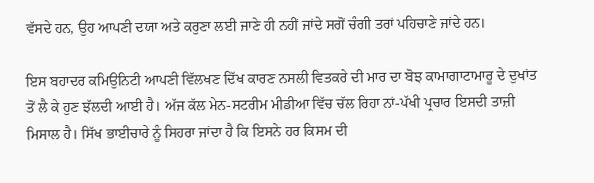ਵੱਸਦੇ ਹਨ, ਉਹ ਆਪਣੀ ਦਯਾ ਅਤੇ ਕਰੁਣਾ ਲਈ ਜਾਣੇ ਹੀ ਨਹੀਂ ਜਾਂਦੇ ਸਗੋਂ ਚੰਗੀ ਤਰਾਂ ਪਹਿਚਾਣੇ ਜਾਂਦੇ ਹਨ।

ਇਸ ਬਹਾਦਰ ਕਮਿਉਨਿਟੀ ਆਪਣੀ ਵਿੱਲਖਣ ਦਿੱਖ ਕਾਰਣ ਨਸਲੀ ਵਿਤਕਰੇ ਦੀ ਮਾਰ ਦਾ ਬੋਝ ਕਾਮਾਗਾਟਾਮਾਰੂ ਦੇ ਦੁਖਾਂਤ ਤੋਂ ਲੈ ਕੇ ਹੁਣ ਝੱਲਦੀ ਆਈ ਹੈ। ਅੱਜ ਕੱਲ ਮੇਨ-ਸਟਰੀਮ ਮੀਡੀਆ ਵਿੱਚ ਚੱਲ ਰਿਹਾ ਨਾਂ-ਪੱਖੀ ਪ੍ਰਚਾਰ ਇਸਦੀ ਤਾਜ਼ੀ ਮਿਸਾਲ ਹੈ। ਸਿੱਖ ਭਾਈਚਾਰੇ ਨੂੰ ਸਿਹਰਾ ਜਾਂਦਾ ਹੈ ਕਿ ਇਸਨੇ ਹਰ ਕਿਸਮ ਦੀ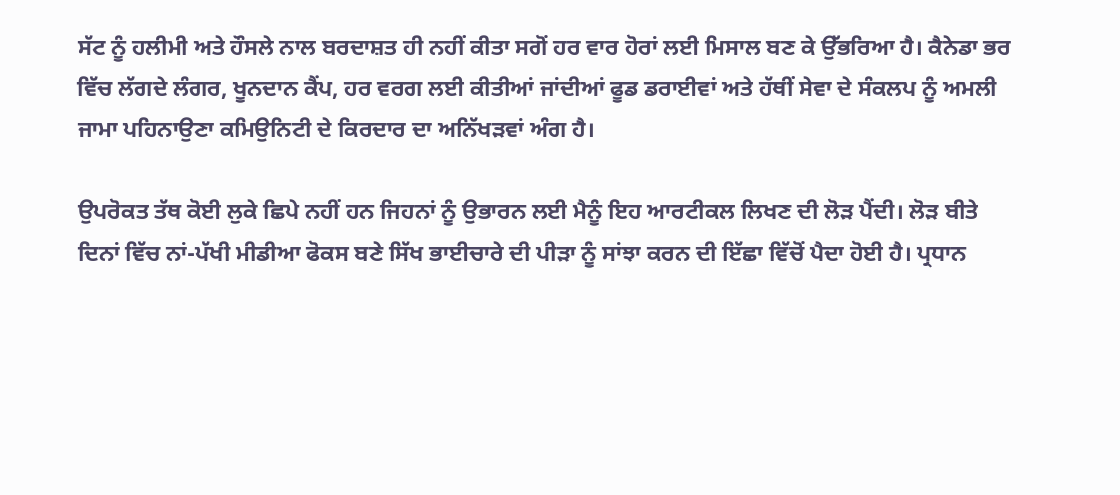ਸੱਟ ਨੂੰ ਹਲੀਮੀ ਅਤੇ ਹੌਸਲੇ ਨਾਲ ਬਰਦਾਸ਼ਤ ਹੀ ਨਹੀਂ ਕੀਤਾ ਸਗੋਂ ਹਰ ਵਾਰ ਹੋਰਾਂ ਲਈ ਮਿਸਾਲ ਬਣ ਕੇ ਉੱਭਰਿਆ ਹੈ। ਕੈਨੇਡਾ ਭਰ ਵਿੱਚ ਲੱਗਦੇ ਲੰਗਰ, ਖੂਨਦਾਨ ਕੈਂਪ, ਹਰ ਵਰਗ ਲਈ ਕੀਤੀਆਂ ਜਾਂਦੀਆਂ ਫੂਡ ਡਰਾਈਵਾਂ ਅਤੇ ਹੱਥੀਂ ਸੇਵਾ ਦੇ ਸੰਕਲਪ ਨੂੰ ਅਮਲੀ ਜਾਮਾ ਪਹਿਨਾਉਣਾ ਕਮਿਉਨਿਟੀ ਦੇ ਕਿਰਦਾਰ ਦਾ ਅਨਿੱਖੜਵਾਂ ਅੰਗ ਹੈ।

ਉਪਰੋਕਤ ਤੱਥ ਕੋਈ ਲੁਕੇ ਛਿਪੇ ਨਹੀਂ ਹਨ ਜਿਹਨਾਂ ਨੂੰ ਉਭਾਰਨ ਲਈ ਮੈਨੂੰ ਇਹ ਆਰਟੀਕਲ ਲਿਖਣ ਦੀ ਲੋੜ ਪੈਂਦੀ। ਲੋੜ ਬੀਤੇ ਦਿਨਾਂ ਵਿੱਚ ਨਾਂ-ਪੱਖੀ ਮੀਡੀਆ ਫੋਕਸ ਬਣੇ ਸਿੱਖ ਭਾਈਚਾਰੇ ਦੀ ਪੀੜਾ ਨੂੰ ਸਾਂਝਾ ਕਰਨ ਦੀ ਇੱਛਾ ਵਿੱਚੋਂ ਪੈਦਾ ਹੋਈ ਹੈ। ਪ੍ਰਧਾਨ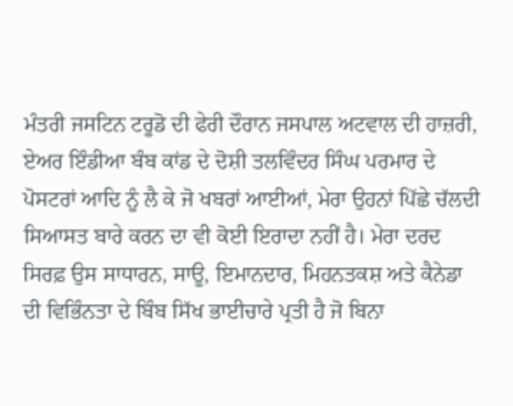ਮੰਤਰੀ ਜਸਟਿਨ ਟਰੂਡੋ ਦੀ ਫੇਰੀ ਦੌਰਾਨ ਜਸਪਾਲ ਅਟਵਾਲ ਦੀ ਹਾਜ਼ਰੀ, ਏਅਰ ਇੰਡੀਆ ਬੰਬ ਕਾਂਡ ਦੇ ਦੋਸ਼ੀ ਤਲਵਿੰਦਰ ਸਿੰਘ ਪਰਮਾਰ ਦੇ ਪੋਸਟਰਾਂ ਆਦਿ ਨੂੰ ਲੈ ਕੇ ਜੋ ਖਬਰਾਂ ਆਈਆਂ, ਮੇਰਾ ਉਹਨਾਂ ਪਿੱਛੇ ਚੱਲਦੀ ਸਿਆਸਤ ਬਾਰੇ ਕਰਨ ਦਾ ਵੀ ਕੋਈ ਇਰਾਦਾ ਨਹੀਂ ਹੈ। ਮੇਰਾ ਦਰਦ ਸਿਰਫ਼ ਉਸ ਸਾਧਾਰਨ, ਸਾਊ, ਇਮਾਨਦਾਰ, ਮਿਹਨਤਕਸ਼ ਅਤੇ ਕੈਨੇਡਾ ਦੀ ਵਿਭਿੰਨਤਾ ਦੇ ਬਿੰਬ ਸਿੱਖ ਭਾਈਚਾਰੇ ਪ੍ਰਤੀ ਹੈ ਜੋ ਬਿਨਾ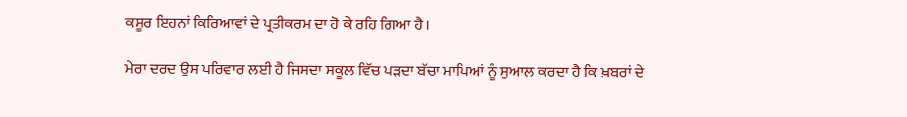ਕਸੂਰ ਇਹਨਾਂ ਕਿਰਿਆਵਾਂ ਦੇ ਪ੍ਰਤੀਕਰਮ ਦਾ ਹੋ ਕੇ ਰਹਿ ਗਿਆ ਹੈ।

ਮੇਰਾ ਦਰਦ ਉਸ ਪਰਿਵਾਰ ਲਈ ਹੈ ਜਿਸਦਾ ਸਕੂਲ ਵਿੱਚ ਪੜਦਾ ਬੱਚਾ ਮਾਪਿਆਂ ਨੂੰ ਸੁਆਲ ਕਰਦਾ ਹੈ ਕਿ ਖ਼ਬਰਾਂ ਦੇ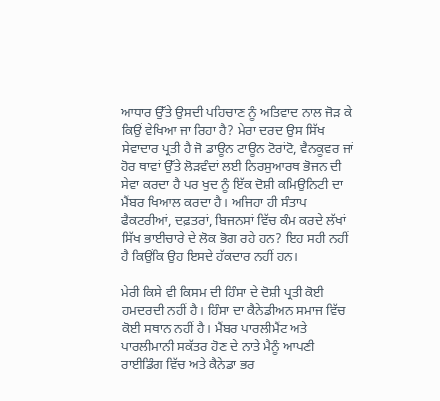ਆਧਾਰ ਉੱਤੇ ਉਸਦੀ ਪਹਿਚਾਣ ਨੂੰ ਅਤਿਵਾਦ ਨਾਲ ਜੋੜ ਕੇ ਕਿਉਂ ਵੇਖਿਆ ਜਾ ਰਿਹਾ ਹੈ? ਮੇਰਾ ਦਰਦ ਉਸ ਸਿੱਖ ਸੇਵਾਦਾਰ ਪ੍ਰਤੀ ਹੈ ਜੋ ਡਾਊਨ ਟਾਊਨ ਟੋਰਾਂਟੋ, ਵੈਨਕੂਵਰ ਜਾਂ ਹੋਰ ਥਾਵਾਂ ਉੱਤੇ ਲੋੜਵੰਦਾਂ ਲਈ ਨਿਰਸੁਆਰਥ ਭੋਜਨ ਦੀ ਸੇਵਾ ਕਰਦਾ ਹੈ ਪਰ ਖੁਦ ਨੂੰ ਇੱਕ ਦੋਸ਼ੀ ਕਮਿਉਨਿਟੀ ਦਾ ਮੈਂਬਰ ਖਿਆਲ ਕਰਦਾ ਹੈ। ਅਜਿਹਾ ਹੀ ਸੰਤਾਪ ਫੈਕਟਰੀਆਂ, ਦਫ਼ਤਰਾਂ, ਬਿਜਨਸਾਂ ਵਿੱਚ ਕੰਮ ਕਰਦੇ ਲੱਖਾਂ ਸਿੱਖ ਭਾਈਚਾਰੇ ਦੇ ਲੋਕ ਭੋਗ ਰਹੇ ਹਨ? ਇਹ ਸਹੀ ਨਹੀਂ ਹੈ ਕਿਉਂਕਿ ਉਹ ਇਸਦੇ ਹੱਕਦਾਰ ਨਹੀਂ ਹਨ।

ਮੇਰੀ ਕਿਸੇ ਵੀ ਕਿਸਮ ਦੀ ਹਿੰਸਾ ਦੇ ਦੋਸ਼ੀ ਪ੍ਰਤੀ ਕੋਈ ਹਮਦਰਦੀ ਨਹੀਂ ਹੈ। ਹਿੰਸਾ ਦਾ ਕੈਨੇਡੀਅਨ ਸਮਾਜ ਵਿੱਚ ਕੋਈ ਸਥਾਨ ਨਹੀਂ ਹੈ। ਮੈਂਬਰ ਪਾਰਲੀਮੈਂਟ ਅਤੇ ਪਾਰਲੀਮਾਨੀ ਸਕੱਤਰ ਹੋਣ ਦੇ ਨਾਤੇ ਮੈਨੂੰ ਆਪਣੀ ਰਾਈਡਿੰਗ ਵਿੱਚ ਅਤੇ ਕੈਨੇਡਾ ਭਰ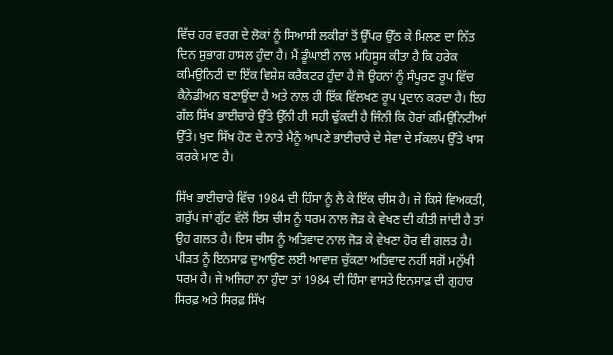ਵਿੱਚ ਹਰ ਵਰਗ ਦੇ ਲੋਕਾਂ ਨੂੰ ਸਿਆਸੀ ਲਕੀਰਾਂ ਤੋਂ ਉੱਪਰ ਉੱਠ ਕੇ ਮਿਲਣ ਦਾ ਨਿੱਤ ਦਿਨ ਸੁਭਾਗ ਹਾਸਲ ਹੁੰਦਾ ਹੈ। ਮੈਂ ਡੂੰਘਾਈ ਨਾਲ ਮਹਿਸੂਸ ਕੀਤਾ ਹੈ ਕਿ ਹਰੇਕ ਕਮਿਉਨਿਟੀ ਦਾ ਇੱਕ ਵਿਸ਼ੇਸ਼ ਕਰੈਕਟਰ ਹੁੰਦਾ ਹੈ ਜੋ ਉਹਨਾਂ ਨੂੰ ਸੰਪੂਰਣ ਰੂਪ ਵਿੱਚ ਕੈਨੇਡੀਅਨ ਬਣਾਉਂਦਾ ਹੈ ਅਤੇ ਨਾਲ ਹੀ ਇੱਕ ਵਿੱਲਖਣ ਰੂਪ ਪ੍ਰਦਾਨ ਕਰਦਾ ਹੈ। ਇਹ ਗੱਲ ਸਿੱਖ ਭਾਈਚਾਰੇ ਉੱਤੇ ਉੱਨੀ ਹੀ ਸਹੀ ਢੁੱਕਦੀ ਹੈ ਜਿੰਨੀ ਕਿ ਹੋਰਾਂ ਕਮਿਉਨਿਟੀਆਂ ਉੱਤੇ। ਖੁਦ ਸਿੱਖ ਹੋਣ ਦੇ ਨਾਤੇ ਮੈਨੂੰ ਆਪਣੇ ਭਾਈਚਾਰੇ ਦੇ ਸੇਵਾ ਦੇ ਸੰਕਲਪ ਉੱਤੇ ਖਾਸ ਕਰਕੇ ਮਾਣ ਹੈ।

ਸਿੱਖ ਭਾਈਚਾਰੇ ਵਿੱਚ 1984 ਦੀ ਹਿੰਸਾ ਨੂੰ ਲੈ ਕੇ ਇੱਕ ਚੀਸ ਹੈ। ਜੇ ਕਿਸੇ ਵਿਅਕਤੀ, ਗਰੁੱਪ ਜਾਂ ਗੁੱਟ ਵੱਲੋਂ ਇਸ ਚੀਸ ਨੂੰ ਧਰਮ ਨਾਲ ਜੋੜ ਕੇ ਵੇਖਣ ਦੀ ਕੀਤੀ ਜਾਂਦੀ ਹੈ ਤਾਂ ਉਹ ਗਲਤ ਹੈ। ਇਸ ਚੀਸ ਨੂੰ ਅਤਿਵਾਦ ਨਾਲ ਜੋੜ ਕੇ ਵੇਖਣਾ ਹੋਰ ਵੀ ਗਲਤ ਹੈ। ਪੀੜਤ ਨੂੰ ਇਨਸਾਫ਼ ਦੁਆਉਣ ਲਈ ਆਵਾਜ਼ ਚੁੱਕਣਾ ਅਤਿਵਾਦ ਨਹੀਂ ਸਗੋਂ ਮਨੁੱਖੀ ਧਰਮ ਹੈ। ਜੇ ਅਜਿਹਾ ਨਾ ਹੁੰਦਾ ਤਾਂ 1984 ਦੀ ਹਿੰਸਾ ਵਾਸਤੇ ਇਨਸਾਫ਼ ਦੀ ਗੁਹਾਰ ਸਿਰਫ਼ ਅਤੇ ਸਿਰਫ਼ ਸਿੱਖ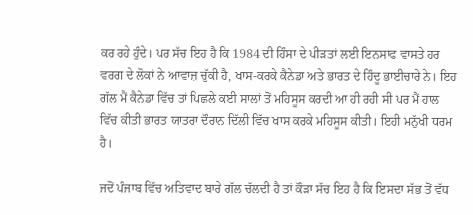ਕਰ ਰਹੇ ਹੁੰਦੇ। ਪਰ ਸੱਚ ਇਹ ਹੈ ਕਿ 1984 ਦੀ ਹਿੰਸਾ ਦੇ ਪੀੜਤਾਂ ਲਈ ਇਨਸਾਫ ਵਾਸਤੇ ਹਰ ਵਰਗ ਦੇ ਲੋਕਾਂ ਨੇ ਆਵਾਜ਼ ਚੁੱਕੀ ਹੈ, ਖਾਸ-ਕਰਕੇ ਕੈਨੇਡਾ ਅਤੇ ਭਾਰਤ ਦੇ ਹਿੰਦੂ ਭਾਈਚਾਰੇ ਨੇ। ਇਹ ਗੱਲ ਮੈਂ ਕੈਨੇਡਾ ਵਿੱਚ ਤਾਂ ਪਿਛਲੇ ਕਈ ਸਾਲਾਂ ਤੋਂ ਮਹਿਸੂਸ ਕਰਦੀ ਆ ਹੀ ਰਹੀ ਸੀ ਪਰ ਮੈਂ ਹਾਲ ਵਿੱਚ ਕੀਤੀ ਭਾਰਤ ਯਾਤਰਾ ਦੌਰਾਨ ਦਿੱਲੀ ਵਿੱਚ ਖਾਸ ਕਰਕੇ ਮਹਿਸੂਸ ਕੀਤੀ। ਇਹੀ ਮਨੁੱਖੀ ਧਰਮ ਹੈ।

ਜਦੋਂ ਪੰਜਾਬ ਵਿੱਚ ਅਤਿਵਾਦ ਬਾਰੇ ਗੱਲ ਚੱਲਦੀ ਹੈ ਤਾਂ ਕੌੜਾ ਸੱਚ ਇਹ ਹੈ ਕਿ ਇਸਦਾ ਸੱਭ ਤੋਂ ਵੱਧ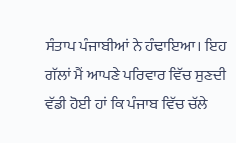ਸੰਤਾਪ ਪੰਜਾਬੀਆਂ ਨੇ ਹੰਢਾਇਆ। ਇਹ ਗੱਲਾਂ ਮੈਂ ਆਪਣੇ ਪਰਿਵਾਰ ਵਿੱਚ ਸੁਣਦੀ ਵੱਡੀ ਹੋਈ ਹਾਂ ਕਿ ਪੰਜਾਬ ਵਿੱਚ ਚੱਲੇ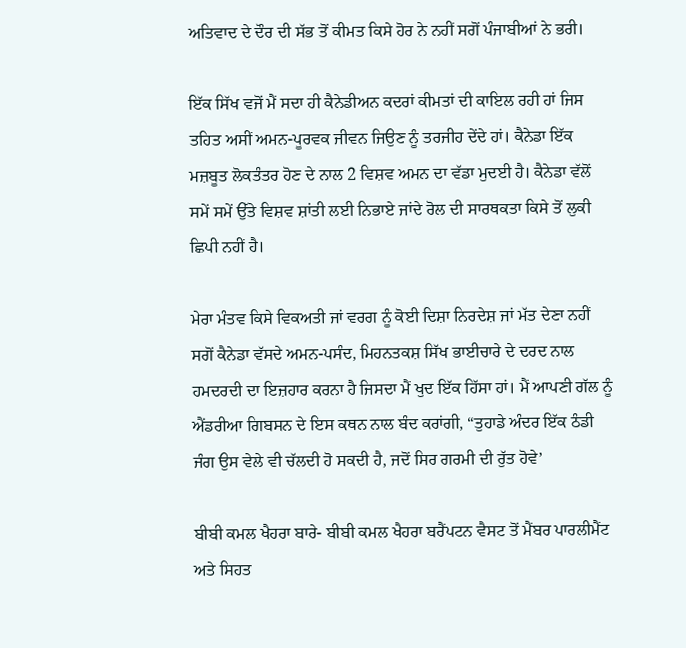ਅਤਿਵਾਦ ਦੇ ਦੌਰ ਦੀ ਸੱਭ ਤੋਂ ਕੀਮਤ ਕਿਸੇ ਹੋਰ ਨੇ ਨਹੀਂ ਸਗੋਂ ਪੰਜਾਬੀਆਂ ਨੇ ਭਰੀ।

ਇੱਕ ਸਿੱਖ ਵਜੋਂ ਮੈਂ ਸਦਾ ਹੀ ਕੈਨੇਡੀਅਨ ਕਦਰਾਂ ਕੀਮਤਾਂ ਦੀ ਕਾਇਲ ਰਹੀ ਹਾਂ ਜਿਸ ਤਹਿਤ ਅਸੀਂ ਅਮਨ-ਪੂਰਵਕ ਜੀਵਨ ਜਿਉਣ ਨੂੰ ਤਰਜੀਹ ਦੇਂਦੇ ਹਾਂ। ਕੈਨੇਡਾ ਇੱਕ ਮਜ਼ਬੂਤ ਲੋਕਤੰਤਰ ਹੋਣ ਦੇ ਨਾਲ 2 ਵਿਸ਼ਵ ਅਮਨ ਦਾ ਵੱਡਾ ਮੁਦਈ ਹੈ। ਕੈਨੇਡਾ ਵੱਲੋਂ ਸਮੇਂ ਸਮੇਂ ਉੱਤੇ ਵਿਸ਼ਵ ਸ਼ਾਂਤੀ ਲਈ ਨਿਭਾਏ ਜਾਂਦੇ ਰੋਲ ਦੀ ਸਾਰਥਕਤਾ ਕਿਸੇ ਤੋਂ ਲੁਕੀ ਛਿਪੀ ਨਹੀਂ ਹੈ।

ਮੇਰਾ ਮੰਤਵ ਕਿਸੇ ਵਿਕਅਤੀ ਜਾਂ ਵਰਗ ਨੂੰ ਕੋਈ ਦਿਸ਼ਾ ਨਿਰਦੇਸ਼ ਜਾਂ ਮੱਤ ਦੇਣਾ ਨਹੀਂ ਸਗੋਂ ਕੈਨੇਡਾ ਵੱਸਦੇ ਅਮਨ-ਪਸੰਦ, ਮਿਹਨਤਕਸ਼ ਸਿੱਖ ਭਾਈਚਾਰੇ ਦੇ ਦਰਦ ਨਾਲ ਹਮਦਰਦੀ ਦਾ ਇਜ਼ਹਾਰ ਕਰਨਾ ਹੈ ਜਿਸਦਾ ਮੈਂ ਖੁਦ ਇੱਕ ਹਿੱਸਾ ਹਾਂ। ਮੈਂ ਆਪਣੀ ਗੱਲ ਨੂੰ ਐਂਡਰੀਆ ਗਿਬਸਨ ਦੇ ਇਸ ਕਥਨ ਨਾਲ ਬੰਦ ਕਰਾਂਗੀ, “ਤੁਹਾਡੇ ਅੰਦਰ ਇੱਕ ਠੰਡੀ ਜੰਗ ਉਸ ਵੇਲੇ ਵੀ ਚੱਲਦੀ ਹੋ ਸਕਦੀ ਹੈ, ਜਦੋਂ ਸਿਰ ਗਰਮੀ ਦੀ ਰੁੱਤ ਹੋਵੇ’

ਬੀਬੀ ਕਮਲ ਖੈਹਰਾ ਬਾਰੇ- ਬੀਬੀ ਕਮਲ ਖੈਹਰਾ ਬਰੈਂਪਟਨ ਵੈਸਟ ਤੋਂ ਮੈਂਬਰ ਪਾਰਲੀਮੈਂਟ ਅਤੇ ਸਿਹਤ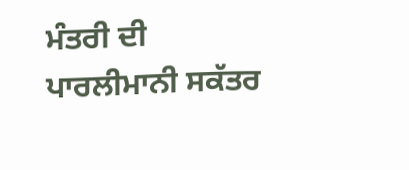ਮੰਤਰੀ ਦੀ ਪਾਰਲੀਮਾਨੀ ਸਕੱਤਰ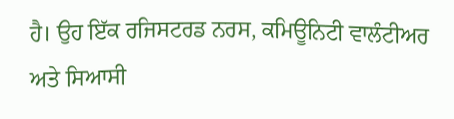ਹੈ। ਉਹ ਇੱਕ ਰਜਿਸਟਰਡ ਨਰਸ, ਕਮਿਊਨਿਟੀ ਵਾਲੰਟੀਅਰ ਅਤੇ ਸਿਆਸੀ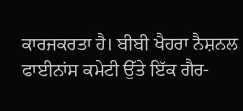ਕਾਰਜਕਰਤਾ ਹੈ। ਬੀਬੀ ਖੈਹਰਾ ਨੈਸ਼ਨਲ ਫਾਈਨਾਂਸ ਕਮੇਟੀ ਉੱਤੇ ਇੱਕ ਗੈਰ-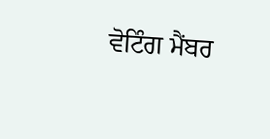ਵੋਟਿੰਗ ਮੈਂਬਰ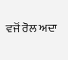ਵਜੋਂ ਰੋਲ ਅਦਾ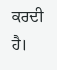ਕਰਦੀ ਹੈ।